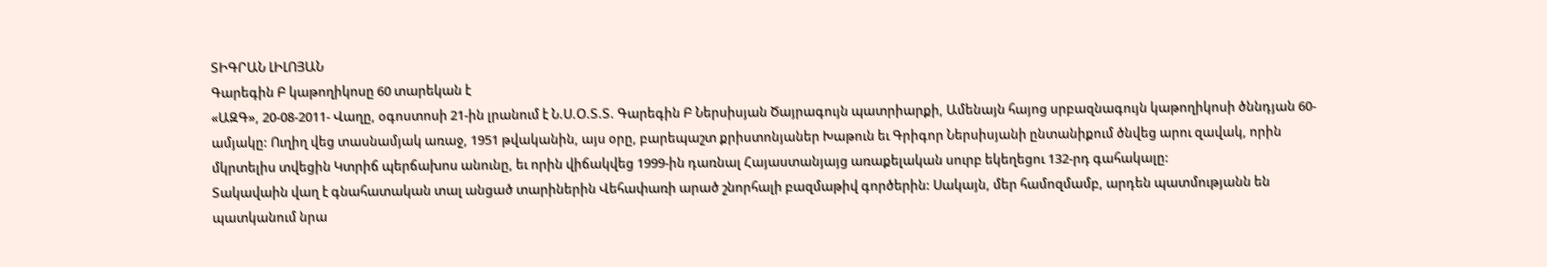ՏԻԳՐԱՆ ԼԻԼՈՅԱՆ
Գարեգին Բ կաթողիկոսը 60 տարեկան է
«ԱԶԳ», 20-08-2011- Վաղը, օգոստոսի 21-ին լրանում է Ն.Ս.Օ.Տ.Տ. Գարեգին Բ Ներսիսյան Ծայրագույն պատրիարքի, Ամենայն հայոց սրբազնագույն կաթողիկոսի ծննդյան 60-ամյակը: Ուղիղ վեց տասնամյակ առաջ, 1951 թվականին, այս օրը, բարեպաշտ քրիստոնյաներ Խաթուն եւ Գրիգոր Ներսիսյանի ընտանիքում ծնվեց արու զավակ, որին մկրտելիս տվեցին Կտրիճ պերճախոս անունը, եւ որին վիճակվեց 1999-ին դառնալ Հայաստանյայց առաքելական սուրբ եկեղեցու 132-րդ գահակալը:
Տակավաին վաղ է գնահատական տալ անցած տարիներին Վեհափառի արած շնորհալի բազմաթիվ գործերին: Սակայն, մեր համոզմամբ, արդեն պատմությանն են պատկանում նրա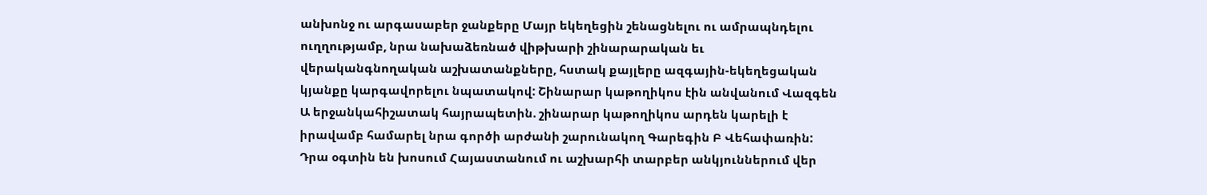անխոնջ ու արգասաբեր ջանքերը Մայր եկեղեցին շենացնելու ու ամրապնդելու ուղղությամբ, նրա նախաձեռնած վիթխարի շինարարական եւ վերականգնողական աշխատանքները, հստակ քայլերը ազգային-եկեղեցական կյանքը կարգավորելու նպատակով: Շինարար կաթողիկոս էին անվանում Վազգեն Ա երջանկահիշատակ հայրապետին. շինարար կաթողիկոս արդեն կարելի է իրավամբ համարել նրա գործի արժանի շարունակող Գարեգին Բ Վեհափառին: Դրա օգտին են խոսում Հայաստանում ու աշխարհի տարբեր անկյուններում վեր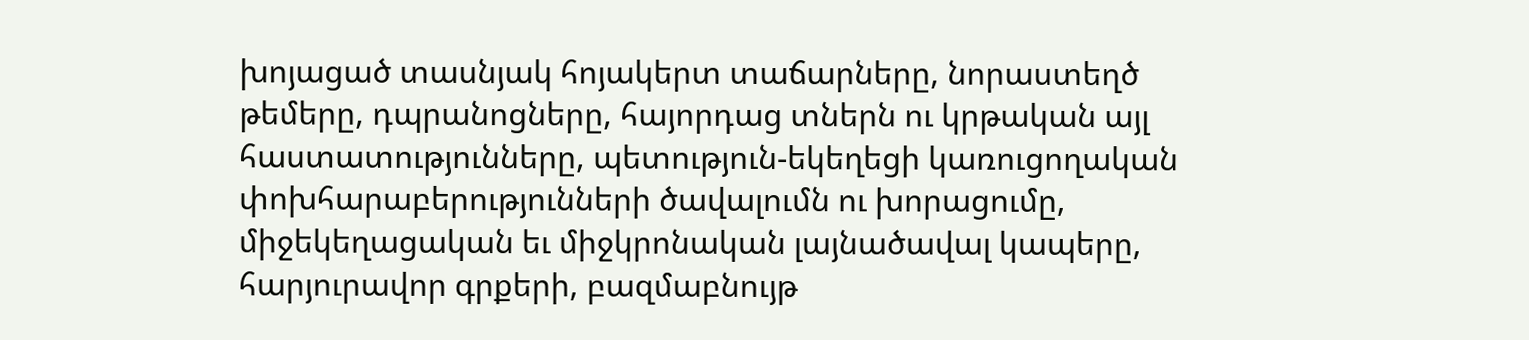խոյացած տասնյակ հոյակերտ տաճարները, նորաստեղծ թեմերը, դպրանոցները, հայորդաց տներն ու կրթական այլ հաստատությունները, պետություն-եկեղեցի կառուցողական փոխհարաբերությունների ծավալումն ու խորացումը, միջեկեղացական եւ միջկրոնական լայնածավալ կապերը, հարյուրավոր գրքերի, բազմաբնույթ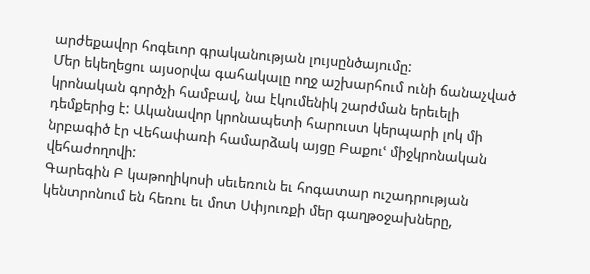արժեքավոր հոգեւոր գրականության լույսընծայումը:
Մեր եկեղեցու այսօրվա գահակալը ողջ աշխարհում ունի ճանաչված կրոնական գործչի համբավ, նա էկումենիկ շարժման երեւելի դեմքերից է: Ականավոր կրոնապետի հարուստ կերպարի լոկ մի նրբագիծ էր Վեհափառի համարձակ այցը Բաքուՙ միջկրոնական վեհաժողովի:
Գարեգին Բ կաթողիկոսի սեւեռուն եւ հոգատար ուշադրության կենտրոնում են հեռու եւ մոտ Սփյուռքի մեր գաղթօջախները,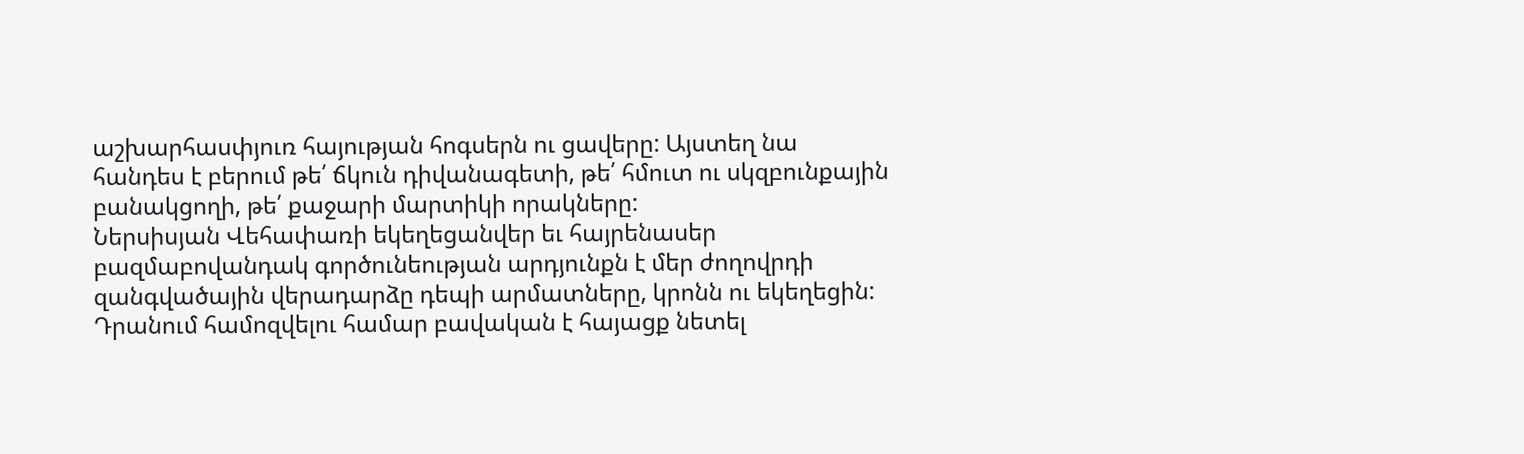աշխարհասփյուռ հայության հոգսերն ու ցավերը: Այստեղ նա հանդես է բերում թե՛ ճկուն դիվանագետի, թե՛ հմուտ ու սկզբունքային բանակցողի, թե՛ քաջարի մարտիկի որակները:
Ներսիսյան Վեհափառի եկեղեցանվեր եւ հայրենասեր բազմաբովանդակ գործունեության արդյունքն է մեր ժողովրդի զանգվածային վերադարձը դեպի արմատները, կրոնն ու եկեղեցին:
Դրանում համոզվելու համար բավական է հայացք նետել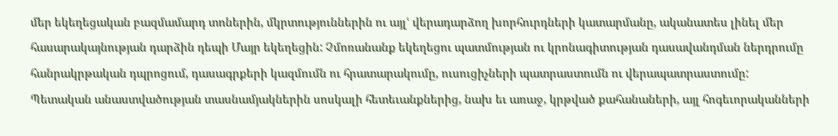մեր եկեղեցական բազմամարդ տոներին, մկրտություններին ու այլՙ վերադարձող խորհուրդների կատարմանը, ականատես լինել մեր հասարակայնության դարձին դեպի Մայր եկեղեցին: Չմոռանանք եկեղեցու պատմության ու կրոնագիտության դասավանդման ներդրումը հանրակրթական դպրոցում, դասագրքերի կազմումն ու հրատարակումը, ուսուցիչների պատրաստումն ու վերապատրաստումը:
Պետական անաստվածության տասնամյակներին սոսկալի հետեւանքներից, նախ եւ առաջ, կրթված քահանաների, այլ հոգեւորականների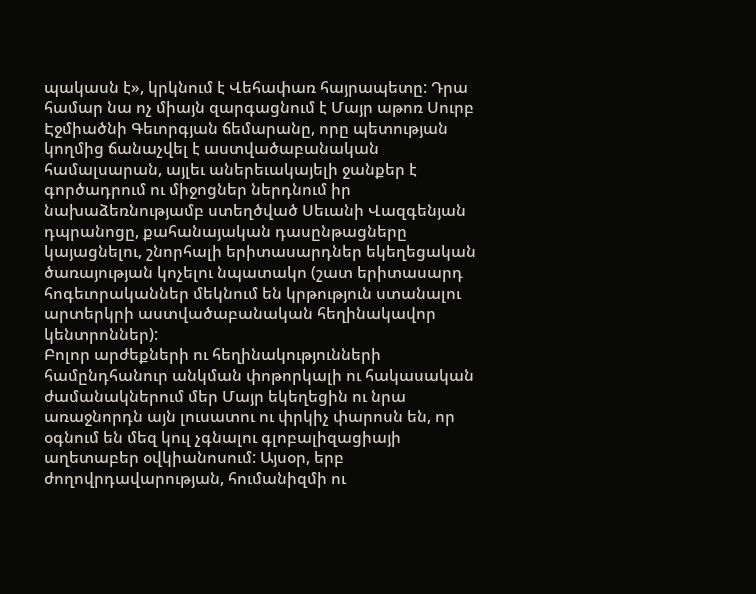պակասն է», կրկնում է Վեհափառ հայրապետը: Դրա համար նա ոչ միայն զարգացնում է Մայր աթոռ Սուրբ Էջմիածնի Գեւորգյան ճեմարանը, որը պետության կողմից ճանաչվել է աստվածաբանական համալսարան, այլեւ աներեւակայելի ջանքեր է գործադրում ու միջոցներ ներդնում իր նախաձեռնությամբ ստեղծված Սեւանի Վազգենյան դպրանոցը, քահանայական դասընթացները կայացնելու, շնորհալի երիտասարդներ եկեղեցական ծառայության կոչելու նպատակո (շատ երիտասարդ հոգեւորականներ մեկնում են կրթություն ստանալու արտերկրի աստվածաբանական հեղինակավոր կենտրոններ):
Բոլոր արժեքների ու հեղինակությունների համընդհանուր անկման փոթորկալի ու հակասական ժամանակներում մեր Մայր եկեղեցին ու նրա առաջնորդն այն լուսատու ու փրկիչ փարոսն են, որ օգնում են մեզ կուլ չգնալու գլոբալիզացիայի աղետաբեր օվկիանոսում: Այսօր, երբ ժողովրդավարության, հումանիզմի ու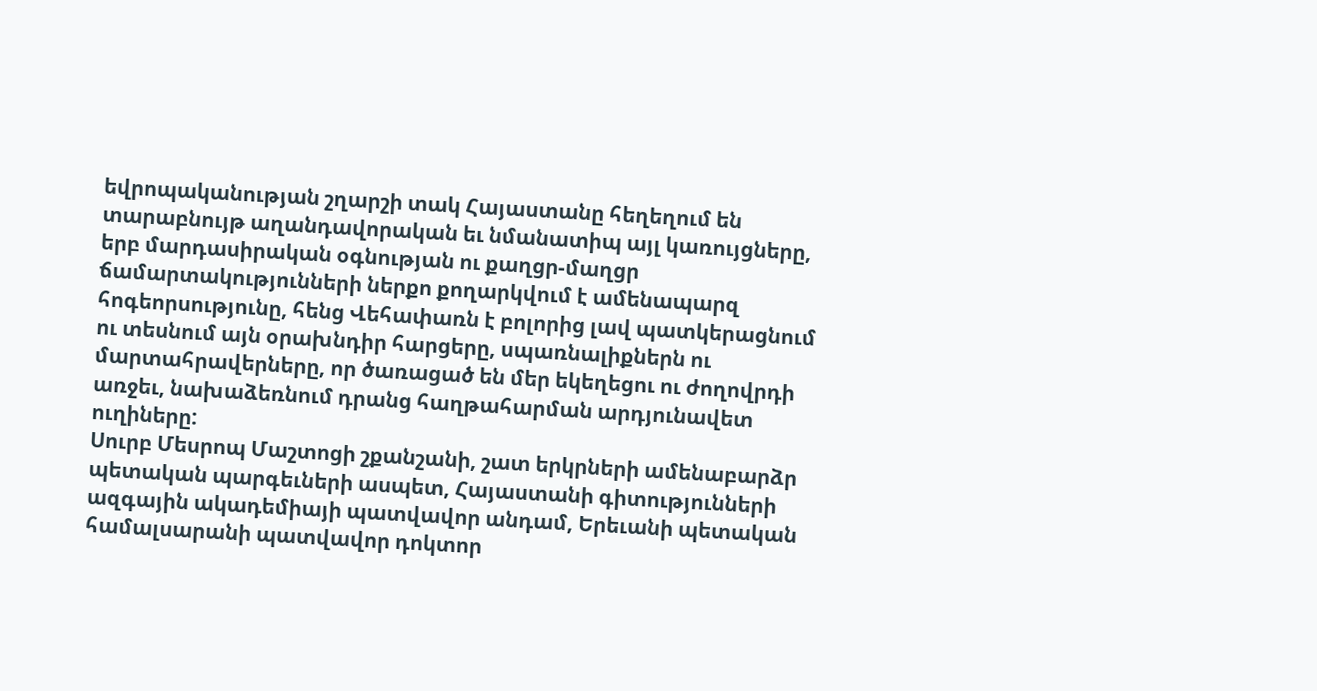եվրոպականության շղարշի տակ Հայաստանը հեղեղում են տարաբնույթ աղանդավորական եւ նմանատիպ այլ կառույցները, երբ մարդասիրական օգնության ու քաղցր-մաղցր ճամարտակությունների ներքո քողարկվում է ամենապարզ հոգեորսությունը, հենց Վեհափառն է բոլորից լավ պատկերացնում ու տեսնում այն օրախնդիր հարցերը, սպառնալիքներն ու մարտահրավերները, որ ծառացած են մեր եկեղեցու ու ժողովրդի առջեւ, նախաձեռնում դրանց հաղթահարման արդյունավետ ուղիները:
Սուրբ Մեսրոպ Մաշտոցի շքանշանի, շատ երկրների ամենաբարձր պետական պարգեւների ասպետ, Հայաստանի գիտությունների ազգային ակադեմիայի պատվավոր անդամ, Երեւանի պետական համալսարանի պատվավոր դոկտոր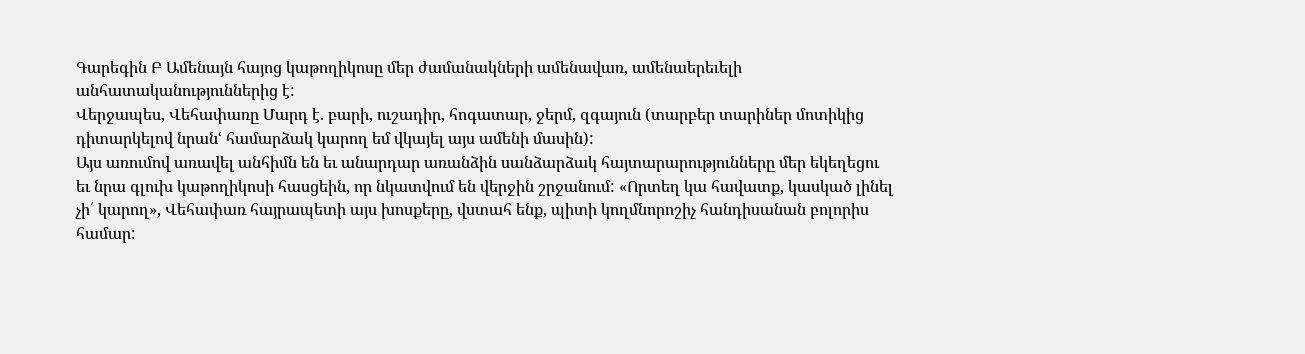Գարեգին Բ Ամենայն հայոց կաթողիկոսը մեր ժամանակների ամենավառ, ամենաերեւելի անհատականություններից է:
Վերջապես, Վեհափառը Մարդ է. բարի, ուշադիր, հոգատար, ջերմ, զգայուն (տարբեր տարիներ մոտիկից դիտարկելով նրանՙ համարձակ կարող եմ վկայել այս ամենի մասին):
Այս առումով առավել անհիմն են եւ անարդար առանձին սանձարձակ հայտարարությունները մեր եկեղեցու եւ նրա գլուխ կաթողիկոսի հասցեին, որ նկատվում են վերջին շրջանում: «Որտեղ կա հավատք, կասկած լինել չի՛ կարող», Վեհափառ հայրապետի այս խոսքերը, վստահ ենք, պիտի կողմնորոշիչ հանդիսանան բոլորիս համար: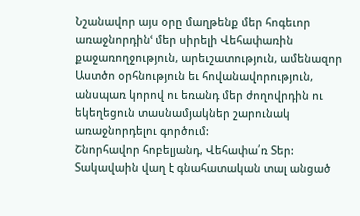Նշանավոր այս օրը մաղթենք մեր հոգեւոր առաջնորդինՙ մեր սիրելի Վեհափառին քաջառողջություն, արեւշատություն, ամենազոր Աստծո օրհնություն եւ հովանավորություն, անսպառ կորով ու եռանդ մեր ժողովրդին ու եկեղեցուն տասնամյակներ շարունակ առաջնորդելու գործում:
Շնորհավոր հոբելյանդ, Վեհափա՛ռ Տեր:
Տակավաին վաղ է գնահատական տալ անցած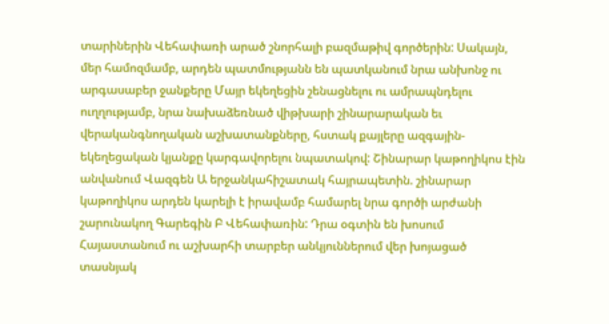տարիներին Վեհափառի արած շնորհալի բազմաթիվ գործերին: Սակայն, մեր համոզմամբ, արդեն պատմությանն են պատկանում նրա անխոնջ ու արգասաբեր ջանքերը Մայր եկեղեցին շենացնելու ու ամրապնդելու ուղղությամբ, նրա նախաձեռնած վիթխարի շինարարական եւ վերականգնողական աշխատանքները, հստակ քայլերը ազգային-եկեղեցական կյանքը կարգավորելու նպատակով: Շինարար կաթողիկոս էին անվանում Վազգեն Ա երջանկահիշատակ հայրապետին. շինարար կաթողիկոս արդեն կարելի է իրավամբ համարել նրա գործի արժանի շարունակող Գարեգին Բ Վեհափառին: Դրա օգտին են խոսում Հայաստանում ու աշխարհի տարբեր անկյուններում վեր խոյացած տասնյակ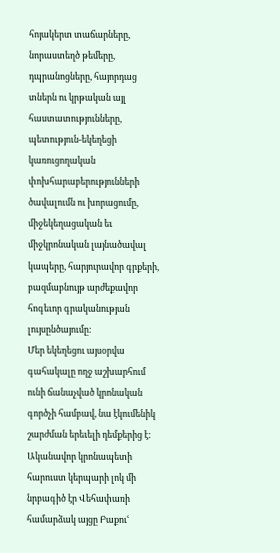հոյակերտ տաճարները, նորաստեղծ թեմերը, դպրանոցները, հայորդաց տներն ու կրթական այլ հաստատությունները, պետություն-եկեղեցի կառուցողական փոխհարաբերությունների ծավալումն ու խորացումը, միջեկեղացական եւ միջկրոնական լայնածավալ կապերը, հարյուրավոր գրքերի, բազմաբնույթ արժեքավոր հոգեւոր գրականության լույսընծայումը:
Մեր եկեղեցու այսօրվա գահակալը ողջ աշխարհում ունի ճանաչված կրոնական գործչի համբավ, նա էկումենիկ շարժման երեւելի դեմքերից է: Ականավոր կրոնապետի հարուստ կերպարի լոկ մի նրբագիծ էր Վեհափառի համարձակ այցը Բաքուՙ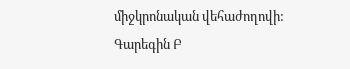միջկրոնական վեհաժողովի:
Գարեգին Բ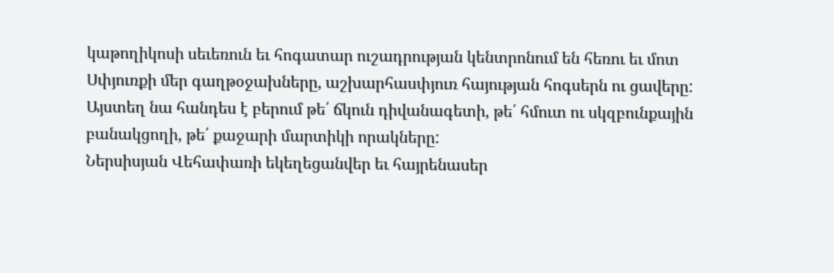կաթողիկոսի սեւեռուն եւ հոգատար ուշադրության կենտրոնում են հեռու եւ մոտ Սփյուռքի մեր գաղթօջախները, աշխարհասփյուռ հայության հոգսերն ու ցավերը: Այստեղ նա հանդես է բերում թե՛ ճկուն դիվանագետի, թե՛ հմուտ ու սկզբունքային բանակցողի, թե՛ քաջարի մարտիկի որակները:
Ներսիսյան Վեհափառի եկեղեցանվեր եւ հայրենասեր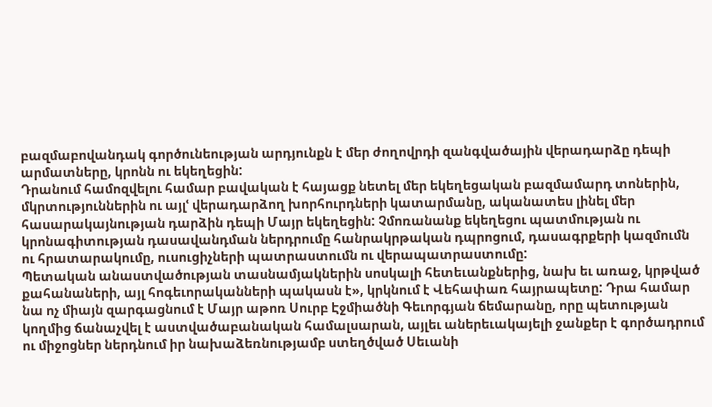բազմաբովանդակ գործունեության արդյունքն է մեր ժողովրդի զանգվածային վերադարձը դեպի արմատները, կրոնն ու եկեղեցին:
Դրանում համոզվելու համար բավական է հայացք նետել մեր եկեղեցական բազմամարդ տոներին, մկրտություններին ու այլՙ վերադարձող խորհուրդների կատարմանը, ականատես լինել մեր հասարակայնության դարձին դեպի Մայր եկեղեցին: Չմոռանանք եկեղեցու պատմության ու կրոնագիտության դասավանդման ներդրումը հանրակրթական դպրոցում, դասագրքերի կազմումն ու հրատարակումը, ուսուցիչների պատրաստումն ու վերապատրաստումը:
Պետական անաստվածության տասնամյակներին սոսկալի հետեւանքներից, նախ եւ առաջ, կրթված քահանաների, այլ հոգեւորականների պակասն է», կրկնում է Վեհափառ հայրապետը: Դրա համար նա ոչ միայն զարգացնում է Մայր աթոռ Սուրբ Էջմիածնի Գեւորգյան ճեմարանը, որը պետության կողմից ճանաչվել է աստվածաբանական համալսարան, այլեւ աներեւակայելի ջանքեր է գործադրում ու միջոցներ ներդնում իր նախաձեռնությամբ ստեղծված Սեւանի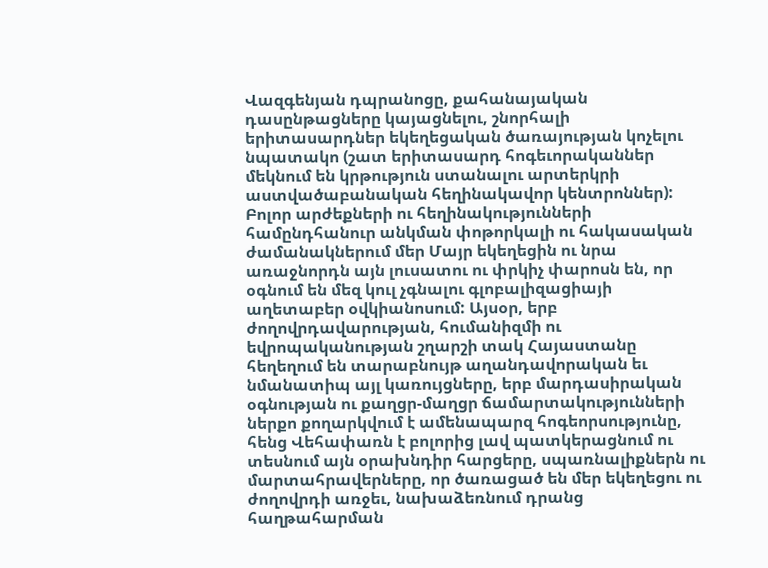Վազգենյան դպրանոցը, քահանայական դասընթացները կայացնելու, շնորհալի երիտասարդներ եկեղեցական ծառայության կոչելու նպատակո (շատ երիտասարդ հոգեւորականներ մեկնում են կրթություն ստանալու արտերկրի աստվածաբանական հեղինակավոր կենտրոններ):
Բոլոր արժեքների ու հեղինակությունների համընդհանուր անկման փոթորկալի ու հակասական ժամանակներում մեր Մայր եկեղեցին ու նրա առաջնորդն այն լուսատու ու փրկիչ փարոսն են, որ օգնում են մեզ կուլ չգնալու գլոբալիզացիայի աղետաբեր օվկիանոսում: Այսօր, երբ ժողովրդավարության, հումանիզմի ու եվրոպականության շղարշի տակ Հայաստանը հեղեղում են տարաբնույթ աղանդավորական եւ նմանատիպ այլ կառույցները, երբ մարդասիրական օգնության ու քաղցր-մաղցր ճամարտակությունների ներքո քողարկվում է ամենապարզ հոգեորսությունը, հենց Վեհափառն է բոլորից լավ պատկերացնում ու տեսնում այն օրախնդիր հարցերը, սպառնալիքներն ու մարտահրավերները, որ ծառացած են մեր եկեղեցու ու ժողովրդի առջեւ, նախաձեռնում դրանց հաղթահարման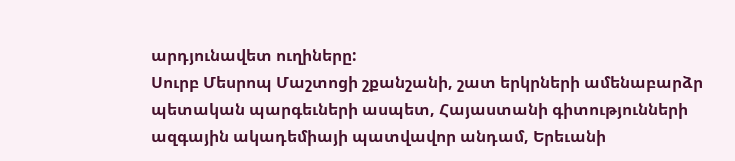արդյունավետ ուղիները:
Սուրբ Մեսրոպ Մաշտոցի շքանշանի, շատ երկրների ամենաբարձր պետական պարգեւների ասպետ, Հայաստանի գիտությունների ազգային ակադեմիայի պատվավոր անդամ, Երեւանի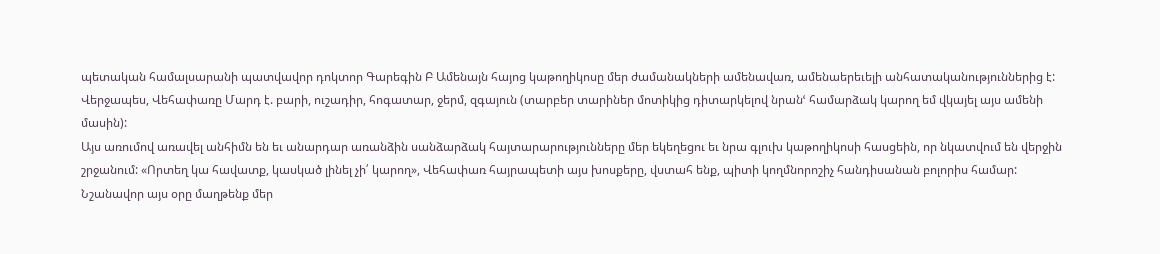պետական համալսարանի պատվավոր դոկտոր Գարեգին Բ Ամենայն հայոց կաթողիկոսը մեր ժամանակների ամենավառ, ամենաերեւելի անհատականություններից է:
Վերջապես, Վեհափառը Մարդ է. բարի, ուշադիր, հոգատար, ջերմ, զգայուն (տարբեր տարիներ մոտիկից դիտարկելով նրանՙ համարձակ կարող եմ վկայել այս ամենի մասին):
Այս առումով առավել անհիմն են եւ անարդար առանձին սանձարձակ հայտարարությունները մեր եկեղեցու եւ նրա գլուխ կաթողիկոսի հասցեին, որ նկատվում են վերջին շրջանում: «Որտեղ կա հավատք, կասկած լինել չի՛ կարող», Վեհափառ հայրապետի այս խոսքերը, վստահ ենք, պիտի կողմնորոշիչ հանդիսանան բոլորիս համար:
Նշանավոր այս օրը մաղթենք մեր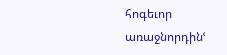հոգեւոր առաջնորդինՙ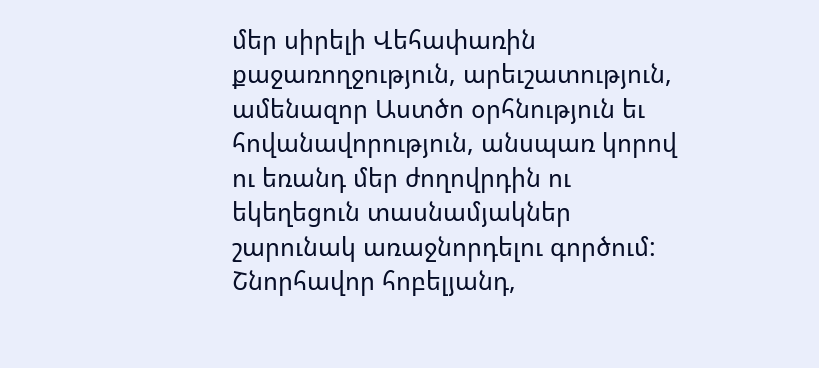մեր սիրելի Վեհափառին քաջառողջություն, արեւշատություն, ամենազոր Աստծո օրհնություն եւ հովանավորություն, անսպառ կորով ու եռանդ մեր ժողովրդին ու եկեղեցուն տասնամյակներ շարունակ առաջնորդելու գործում:
Շնորհավոր հոբելյանդ,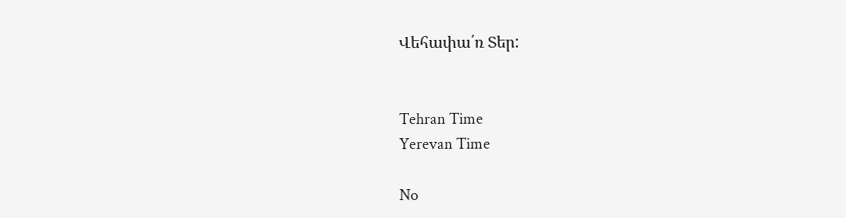Վեհափա՛ռ Տեր:


Tehran Time
Yerevan Time

No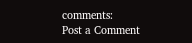comments:
Post a Comment